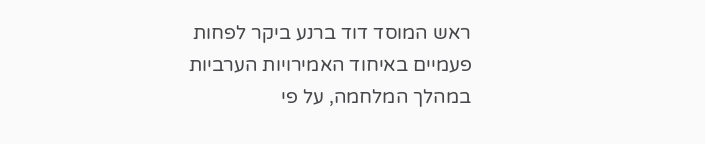ראש המוסד דוד ברנע ביקר לפחות פעמיים באיחוד האמירויות הערביות במהלך המלחמה, על פי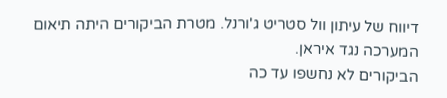דיווח של עיתון וול סטריט ג'ורנל. מטרת הביקורים היתה תיאום המערכה נגד איראן.
הביקורים לא נחשפו עד כה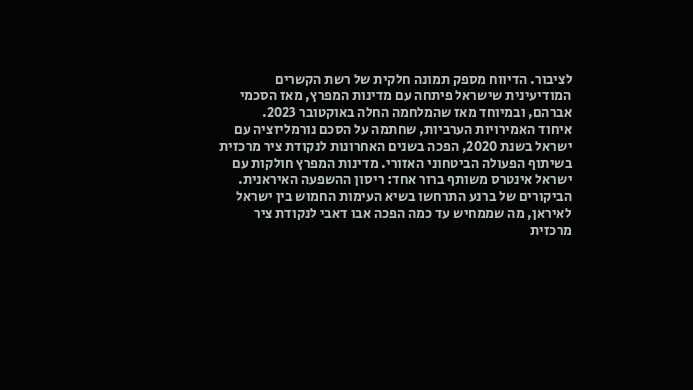לציבור. הדיווח מספק תמונה חלקית של רשת הקשרים המודיעינית שישראל פיתחה עם מדינות המפרץ, מאז הסכמי אברהם, ובמיוחד מאז שהמלחמה החלה באוקטובר 2023.
איחוד האמירויות הערביות, שחתמה על הסכם נורמליזציה עם ישראל בשנת 2020, הפכה בשנים האחרונות לנקודת ציר מרכזית בשיתוף הפעולה הביטחוני האזורי. מדינות המפרץ חולקות עם ישראל אינטרס משותף ברור אחד: ריסון ההשפעה האיראנית.
הביקורים של ברנע התרחשו בשיא העימות החמוש בין ישראל לאיראן, מה שממחיש עד כמה הפכה אבו דאבי לנקודת ציר מרכזית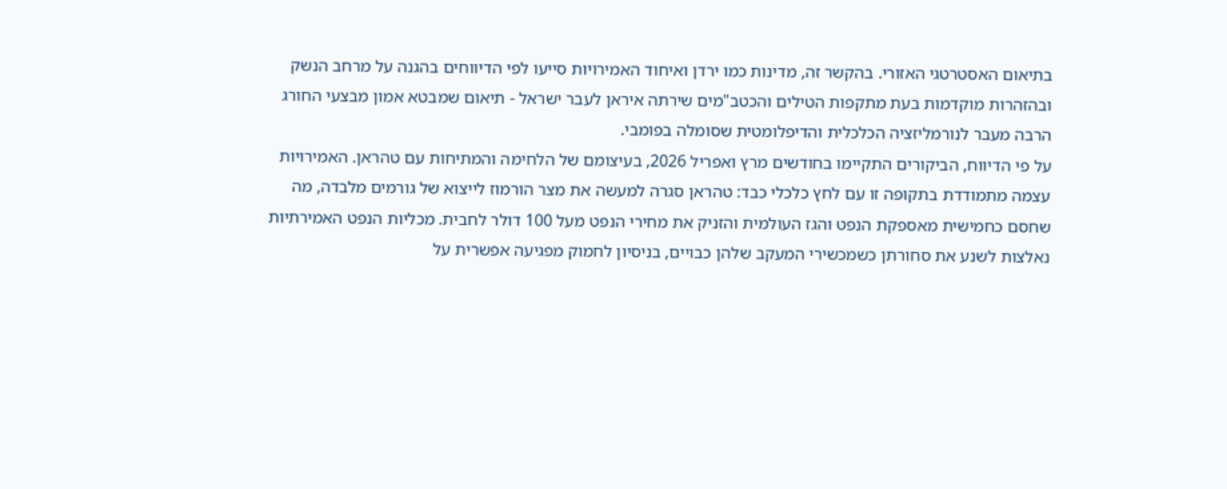בתיאום האסטרטגי האזורי. בהקשר זה, מדינות כמו ירדן ואיחוד האמירויות סייעו לפי הדיווחים בהגנה על מרחב הנשק ובהזהרות מוקדמות בעת מתקפות הטילים והכטב"מים שירתה איראן לעבר ישראל - תיאום שמבטא אמון מבצעי החורג הרבה מעבר לנורמליזציה הכלכלית והדיפלומטית שסומלה בפומבי.
על פי הדיווח, הביקורים התקיימו בחודשים מרץ ואפריל 2026, בעיצומם של הלחימה והמתיחות עם טהראן. האמירויות עצמה מתמודדת בתקופה זו עם לחץ כלכלי כבד: טהראן סגרה למעשה את מצר הורמוז לייצוא של גורמים מלבדה, מה שחסם כחמישית מאספקת הנפט והגז העולמית והזניק את מחירי הנפט מעל 100 דולר לחבית. מכליות הנפט האמירתיות נאלצות לשנע את סחורתן כשמכשירי המעקב שלהן כבויים, בניסיון לחמוק מפגיעה אפשרית על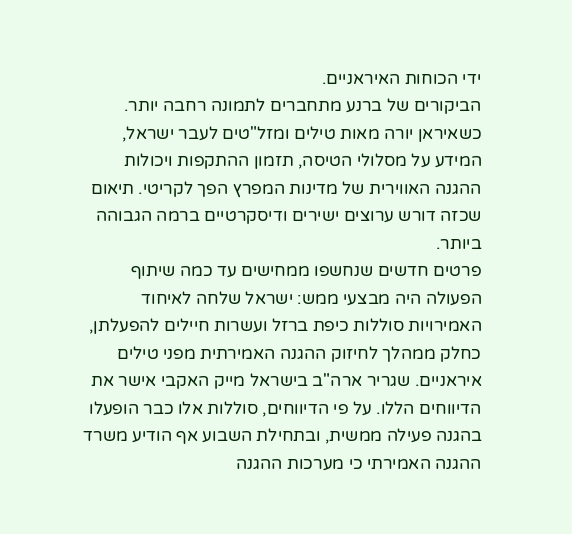ידי הכוחות האיראניים.
הביקורים של ברנע מתחברים לתמונה רחבה יותר. כשאיראן יורה מאות טילים ומזל"טים לעבר ישראל, המידע על מסלולי הטיסה, תזמון ההתקפות ויכולות ההגנה האווירית של מדינות המפרץ הפך לקריטי. תיאום שכזה דורש ערוצים ישירים ודיסקרטיים ברמה הגבוהה ביותר.
פרטים חדשים שנחשפו ממחישים עד כמה שיתוף הפעולה היה מבצעי ממש: ישראל שלחה לאיחוד האמירויות סוללות כיפת ברזל ועשרות חיילים להפעלתן, כחלק ממהלך לחיזוק ההגנה האמירתית מפני טילים איראניים. שגריר ארה"ב בישראל מייק האקבי אישר את הדיווחים הללו. על פי הדיווחים, סוללות אלו כבר הופעלו בהגנה פעילה ממשית, ובתחילת השבוע אף הודיע משרד ההגנה האמירתי כי מערכות ההגנה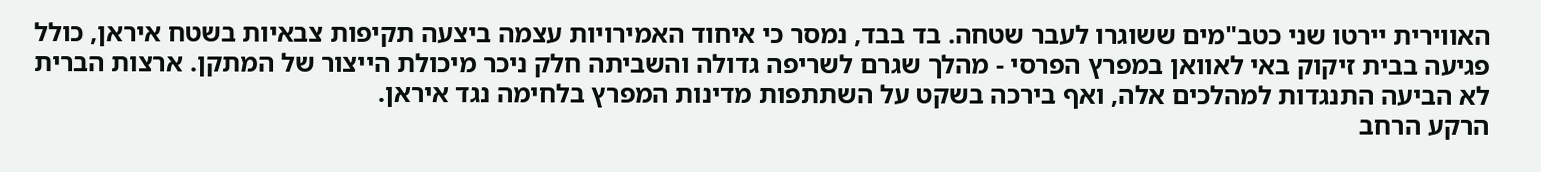האווירית יירטו שני כטב"מים ששוגרו לעבר שטחה. בד בבד, נמסר כי איחוד האמירויות עצמה ביצעה תקיפות צבאיות בשטח איראן, כולל פגיעה בבית זיקוק באי לאוואן במפרץ הפרסי - מהלך שגרם לשריפה גדולה והשביתה חלק ניכר מיכולת הייצור של המתקן. ארצות הברית לא הביעה התנגדות למהלכים אלה, ואף בירכה בשקט על השתתפות מדינות המפרץ בלחימה נגד איראן.
הרקע הרחב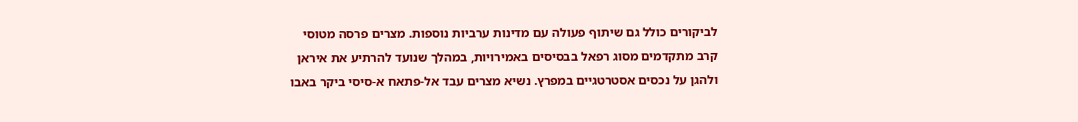לביקורים כולל גם שיתוף פעולה עם מדינות ערביות נוספות. מצרים פרסה מטוסי קרב מתקדמים מסוג רפאל בבסיסים באמירויות, במהלך שנועד להרתיע את איראן ולהגן על נכסים אסטרטגיים במפרץ. נשיא מצרים עבד אל-פתאח א-סיסי ביקר באבו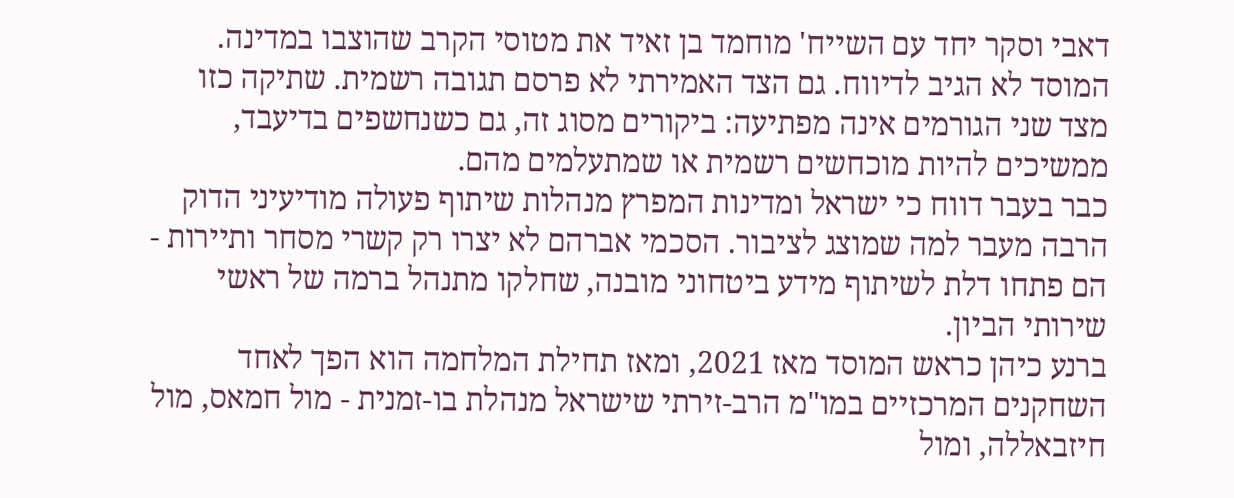דאבי וסקר יחד עם השייח' מוחמד בן זאיד את מטוסי הקרב שהוצבו במדינה.
המוסד לא הגיב לדיווח. גם הצד האמירתי לא פרסם תגובה רשמית. שתיקה כזו מצד שני הגורמים אינה מפתיעה: ביקורים מסוג זה, גם כשנחשפים בדיעבד, ממשיכים להיות מוכחשים רשמית או שמתעלמים מהם.
כבר בעבר דווח כי ישראל ומדינות המפרץ מנהלות שיתוף פעולה מודיעיני הדוק הרבה מעבר למה שמוצג לציבור. הסכמי אברהם לא יצרו רק קשרי מסחר ותיירות - הם פתחו דלת לשיתוף מידע ביטחוני מובנה, שחלקו מתנהל ברמה של ראשי שירותי הביון.
ברנע כיהן כראש המוסד מאז 2021, ומאז תחילת המלחמה הוא הפך לאחד השחקנים המרכזיים במו"מ הרב-זירתי שישראל מנהלת בו-זמנית - מול חמאס, מול חיזבאללה, ומול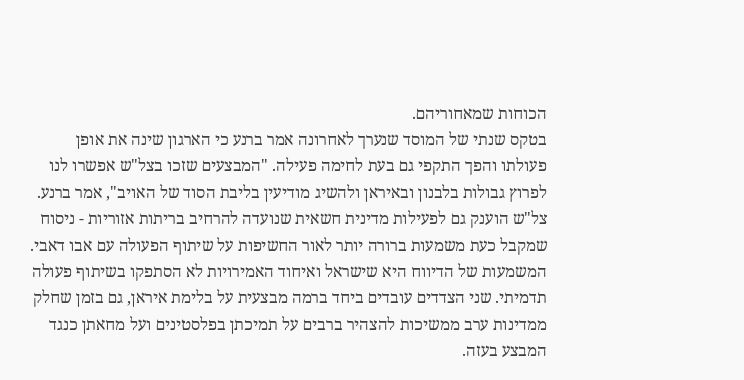הכוחות שמאחוריהם.
בטקס שנתי של המוסד שנערך לאחרונה אמר ברנע כי הארגון שינה את אופן פעולתו והפך התקפי גם בעת לחימה פעילה. "המבצעים שזכו בצל"ש אפשרו לנו לפרוץ גבולות בלבנון ובאיראן ולהשיג מודיעין בליבת הסוד של האויב", אמר ברנע. צל"ש הוענק גם לפעילות מדינית חשאית שנועדה להרחיב בריתות אזוריות - ניסוח שמקבל כעת משמעות ברורה יותר לאור החשיפות על שיתוף הפעולה עם אבו דאבי.
המשמעות של הדיווח היא שישראל ואיחוד האמירויות לא הסתפקו בשיתוף פעולה תדמיתי. שני הצדדים עובדים ביחד ברמה מבצעית על בלימת איראן, גם בזמן שחלק ממדינות ערב ממשיכות להצהיר ברבים על תמיכתן בפלסטינים ועל מחאתן כנגד המבצע בעזה.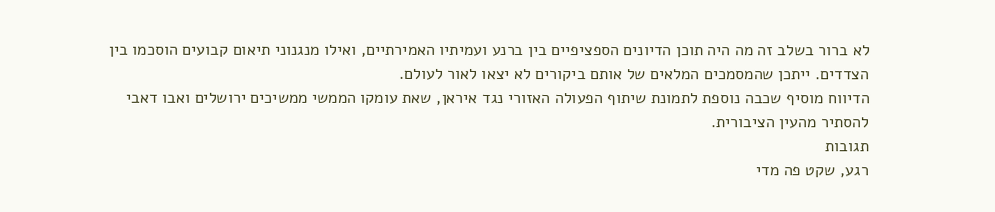לא ברור בשלב זה מה היה תוכן הדיונים הספציפיים בין ברנע ועמיתיו האמירתיים, ואילו מנגנוני תיאום קבועים הוסכמו בין הצדדים. ייתכן שהמסמכים המלאים של אותם ביקורים לא יצאו לאור לעולם.
הדיווח מוסיף שכבה נוספת לתמונת שיתוף הפעולה האזורי נגד איראן, שאת עומקו הממשי ממשיכים ירושלים ואבו דאבי להסתיר מהעין הציבורית.
תגובות
רגע, שקט פה מדי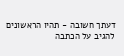דעתך חשובה - תהיו הראשונים להגיב על הכתבה